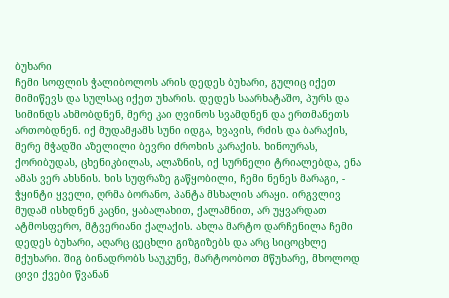ბუხარი
ჩემი სოფლის ჭალიბოლოს არის დედეს ბუხარი, გულიც იქეთ მიმიწევს და სულსაც იქეთ უხარის. დედეს საარხატაშო, პურს და სიმინდს ახმობდნენ, მერე კაი ღვინოს სვამდნენ და ერთმანეთს ართობდნენ. იქ მუდამჟამს სუნი იდგა, ხვავის, რძის და ბარაქის, მერე მჭადში აზელილი ბევრი ძროხის კარაქის. ხინოურას, ქორიბუდას, ცხენიკბილას, ალაზნის, იქ სურნელი ტრიალებდა, ენა ამას ვერ ახსნის. ხის სუფრაზე გაწყობილი, ჩემი ნენეს მარაგი, - ჭყინტი ყველი, ღრმა ბორანო, პანტა მსხალის არაყი. ირგვლივ მუდამ ისხდნენ კაცნი, ყაბალახით, ქალამნით, არ უყვარდათ ატმოსფერო, მტვერიანი ქალაქის. ახლა მარტო დარჩენილა ჩემი დედეს ბუხარი, აღარც ცეცხლი გიზგიზებს და არც სიცოცხლე მქუხარი. შიგ ბინადრობს საუკუნე, მარტოობოთ მწუხარე, მხოლოდ ცივი ქვები წვანან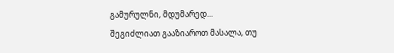გამურულნი, მდუმარედ...
შეგიძლიათ გააზიაროთ მასალა, თუ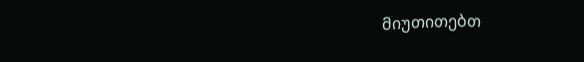მიუთითებთ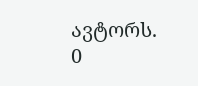ავტორს.
0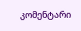კომენტარი